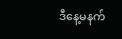ဒီနေ့မနက်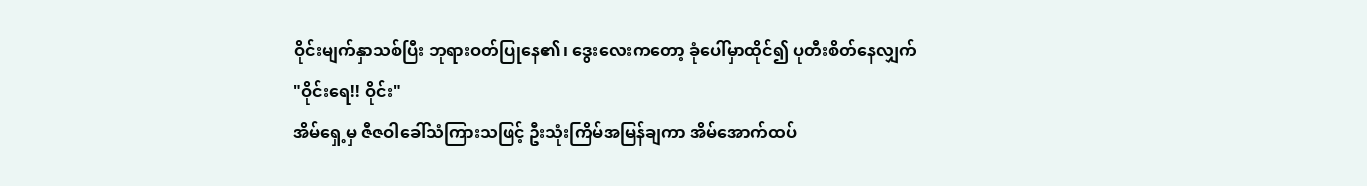ဝိုင်းမျက်နှာသစ်ပြီး ဘုရားဝတ်ပြုနေ၏၊ ဒွေးလေးကတော့ ခုံပေါ်မှာထိုင်၍ ပုတီးစိတ်နေလျှက်
"ဝိုင်းရေ!! ဝိုင်း"
အိမ်ရှေ့မှ ဇီဇဝါခေါ်သံကြားသဖြင့် ဦးသုံးကြိမ်အမြန်ချကာ အိမ်အောက်ထပ်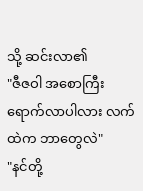သို့ ဆင်းလာ၏
"ဇီဇဝါ အစောကြီးရောက်လာပါလား လက်ထဲက ဘာတွေလဲ"
"နင်တို့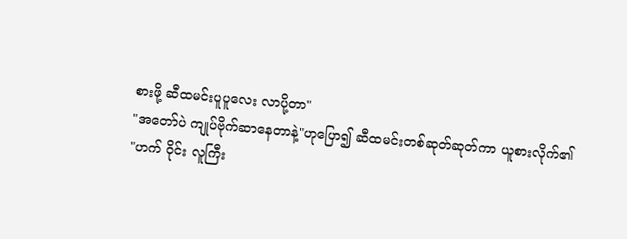စားဖို့ ဆီထမင်းပူပူလေး လာပို့တာ"
"အတော်ပဲ ကျုပ်ဗိုက်ဆာနေတာနဲ့"ဟုပြော၍ ဆီထမင်းတစ်ဆုတ်ဆုတ်ကာ ယူစားလိုက်၏
"ဟက် ဝိုင်း လူကြီး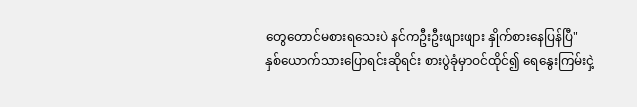တွေတောင်မစားရသေးပဲ နင်ကဦးဦးဖျားဖျား နှိုက်စားနေပြန်ပြီ"
နှစ်ယောက်သားပြောရင်းဆိုရင်း စားပွဲခုံမှာဝင်ထိုင်၍ ရေနွေးကြမ်းငှဲ့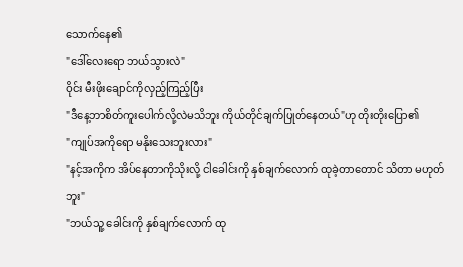သောက်နေ၏
"ဒေါ်လေးရော ဘယ်သွားလဲ"
ဝိုင်း မီးဖိုးချောင်ကိုလှည့်ကြည့်ပြီး
"ဒီနေ့ဘာစိတ်ကူးပေါက်လို့လဲမသိဘူး ကိုယ်တိုင်ချက်ပြုတ်နေတယ်"ဟု တိုးတိုးပြော၏
"ကျုပ်အကိုရော မနိုးသေးဘူးလား"
"နင့်အကိုက အိပ်နေတာကိုသိုးလို့ ငါခေါင်းကို နှစ်ချက်လောက် ထုခဲ့တာတောင် သိတာ မဟုတ်ဘူး"
"ဘယ်သူ့ ခေါင်းကို နှစ်ချက်လောက် ထု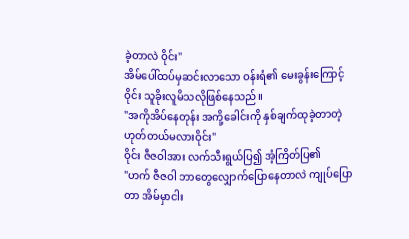ခဲ့တာလဲ ဝိုင်း"
အိမ်ပေါ်ထပ်မှဆင်းလာသော ဝန်းရံ၏ မေးခွန်းကြောင့် ဝိုင်း သူခိုးလူမိသလိုဖြစ်နေသည်။
"အကိုအိပ်နေတုန်း အကို့ခေါင်းကို နှစ်ချက်ထုခဲ့တာတဲ့ ဟုတ်တယ်မလားဝိုင်း"
ဝိုင်း ဇီဇဝါအား လက်သီးရွယ်ပြ၍ အံ့ကြိတ်ပြ၏
"ဟက် ဇီဇဝါ ဘာတွေလျှောက်ပြောနေတာလဲ ကျုပ်ပြောတာ အိမ်မှာငါး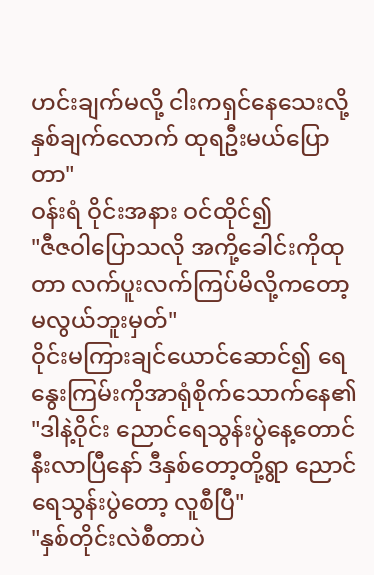ဟင်းချက်မလို့ ငါးကရှင်နေသေးလို့ နှစ်ချက်လောက် ထုရဦးမယ်ပြောတာ"
ဝန်းရံ ဝိုင်းအနား ဝင်ထိုင်၍
"ဇီဇဝါပြောသလို အကို့ခေါင်းကိုထုတာ လက်ပူးလက်ကြပ်မိလို့ကတော့ မလွယ်ဘူးမှတ်"
ဝိုင်းမကြားချင်ယောင်ဆောင်၍ ရေနွေးကြမ်းကိုအာရုံစိုက်သောက်နေ၏
"ဒါနဲ့ဝိုင်း ညောင်ရေသွန်းပွဲနေ့တောင် နီးလာပြီနော် ဒီနှစ်တော့တို့ရွာ ညောင်ရေသွန်းပွဲတော့ လူစီပြီ"
"နှစ်တိုင်းလဲစီတာပဲ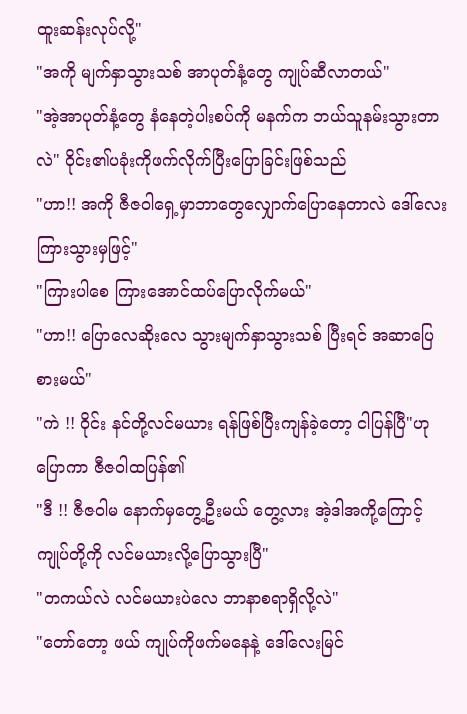ထူးဆန်းလုပ်လို့"
"အကို မျက်နှာသွားသစ် အာပုတ်နံ့တွေ ကျုပ်ဆီလာတယ်"
"အဲ့အာပုတ်နံ့တွေ နံနေတဲ့ပါးစပ်ကို မနက်က ဘယ်သူနမ်းသွားတာလဲ" ဝိုင်း၏ပခုံးကိုဖက်လိုက်ပြီးပြောခြင်းဖြစ်သည်
"ဟာ!! အကို ဇီဇဝါရှေ့မှာဘာတွေလျှောက်ပြောနေတာလဲ ဒေါ်လေးကြားသွားမှဖြင့်"
"ကြားပါစေ ကြားအောင်ထပ်ပြောလိုက်မယ်"
"ဟာ!! ပြောလေဆိုးလေ သွားမျက်နှာသွားသစ် ပြီးရင် အဆာပြေစားမယ်"
"ကဲ !! ဝိုင်း နင်တို့လင်မယား ရန်ဖြစ်ပြီးကျန်ခဲ့တော့ ငါပြန်ပြီ"ဟုပြောကာ ဇီဇဝါထပြန်၏
"ဒီ !! ဇီဇဝါမ နောက်မှတွေ့ဦးမယ် တွေ့လား အဲ့ဒါအကို့ကြောင့် ကျုပ်တို့ကို လင်မယားလို့ပြောသွားပြီ"
"တကယ်လဲ လင်မယားပဲလေ ဘာနာစရာရှိလို့လဲ"
"တော်တော့ ဖယ် ကျုပ်ကိုဖက်မနေနဲ့ ဒေါ်လေးမြင်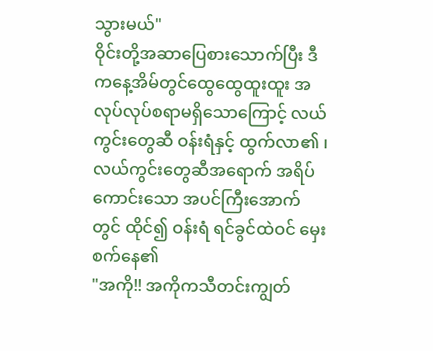သွားမယ်"
ဝိုင်းတို့အဆာပြေစားသောက်ပြီး ဒီကနေ့အိမ်တွင်ထွေထွေထူးထူး အလုပ်လုပ်စရာမရှိသောကြောင့် လယ်ကွင်းတွေဆီ ဝန်းရံနှင့် ထွက်လာ၏ ၊ လယ်ကွင်းတွေဆီအရောက် အရိပ်ကောင်းသော အပင်ကြီးအောက်တွင် ထိုင်၍ ဝန်းရံ ရင်ခွင်ထဲဝင် မှေးစက်နေ၏
"အကို!! အကိုကသီတင်းကျွတ်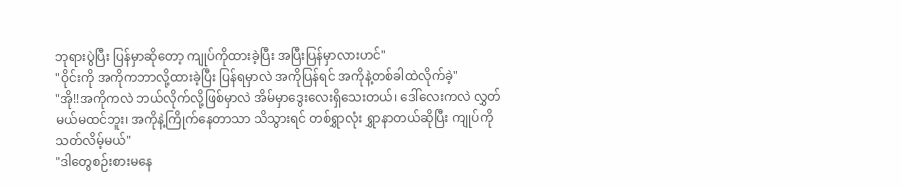ဘုရားပွဲပြီး ပြန်မှာဆိုတော့ ကျုပ်ကိုထားခဲ့ပြီး အပြီးပြန်မှာလားဟင်"
"ဝိုင်းကို အကိုကဘာလို့ထားခဲ့ပြီး ပြန်ရမှာလဲ အကိုပြန်ရင် အကိုနဲ့တစ်ခါထဲလိုက်ခဲ့"
"အို!!အကိုကလဲ ဘယ်လိုက်လို့ဖြစ်မှာလဲ အိမ်မှာဒွေးလေးရှိသေးတယ်၊ ဒေါ်လေးကလဲ လွှတ်မယ်မထင်ဘူး၊ အကိုနဲ့ကြိုက်နေတာသာ သိသွားရင် တစ်ရွှာလုံး ရွှာနာတယ်ဆိုပြီး ကျုပ်ကို သတ်လိမ့်မယ်"
"ဒါတွေစဉ်းစားမနေ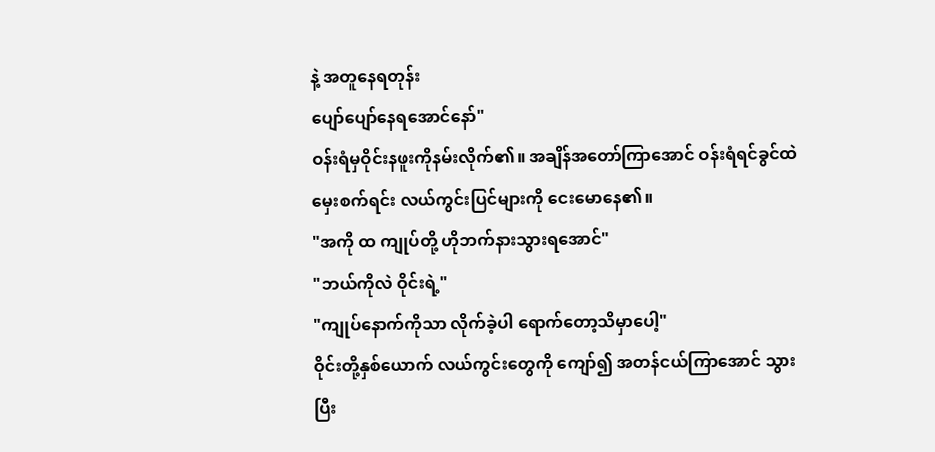နဲ့ အတူနေရတုန်း
ပျော်ပျော်နေရအောင်နော်"
ဝန်းရံမှဝိုင်းနဖူးကိုနမ်းလိုက်၏။ အချိန်အတော်ကြာအောင် ဝန်းရံရင်ခွင်ထဲ မှေးစက်ရင်း လယ်ကွင်းပြင်များကို ငေးမောနေ၏။
"အကို ထ ကျုပ်တို့ ဟိုဘက်နားသွားရအောင်"
"ဘယ်ကိုလဲ ဝိုင်းရဲ့"
"ကျုပ်နောက်ကိုသာ လိုက်ခဲ့ပါ ရောက်တော့သိမှာပေါ့"
ဝိုင်းတို့နှစ်ယောက် လယ်ကွင်းတွေကို ကျော်၍ အတန်ငယ်ကြာအောင် သွားပြီး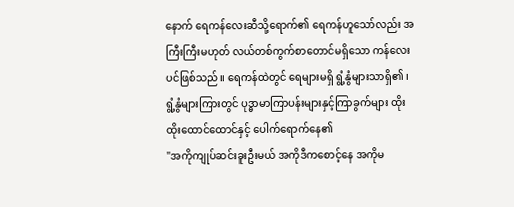နောက် ရေကန်လေးဆီသို့ရောက်၏ ရေကန်ဟူသော်လည်း အကြီးကြီးမဟုတ် လယ်တစ်ကွက်စာတောင်မရှိသော ကန်လေးပင်ဖြစ်သည်။ ရေကန်ထဲတွင် ရေများမရှိ ရွံ့နွံများသာရှိ၏ ၊ရွံ့နွံများကြားတွင် ပုဒ္ဓာမာကြာပန်းများနှင့်ကြာခွက်များ ထိုးထိုးထောင်ထောင်နှင့် ပေါက်ရောက်နေ၏
"အကိုကျုပ်ဆင်းခူးဦးမယ် အကိုဒီကစောင့်နေ အကိုမ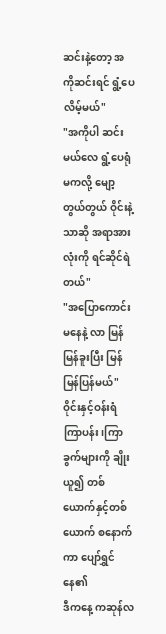ဆင်းနဲ့တော့ အကိုဆင်းရင် ရွံ့ပေလိမ့်မယ်"
"အကိုပါ ဆင်းမယ်လေ ရွံ့ပေရုံမကလို့ မျော့တွယ်တွယ် ဝိုင်းနဲ့သာဆို အရာအားလုံးကို ရင်ဆိုင်ရဲတယ်"
"အပြောကောင်းမနေနဲ့ လာ မြန်မြန်ခူးပြီး မြန်မြန်ပြန်မယ်"
ဝိုင်းနှင့်ဝန်းရံ ကြာပန်း၊ကြာခွက်များကို ချိုးယူ၍ တစ်ယောက်နှင့်တစ်ယောက် စနောက်ကာ ပျော်ရွှင်နေ၏
ဒီကနေ့ ကဆုန်လ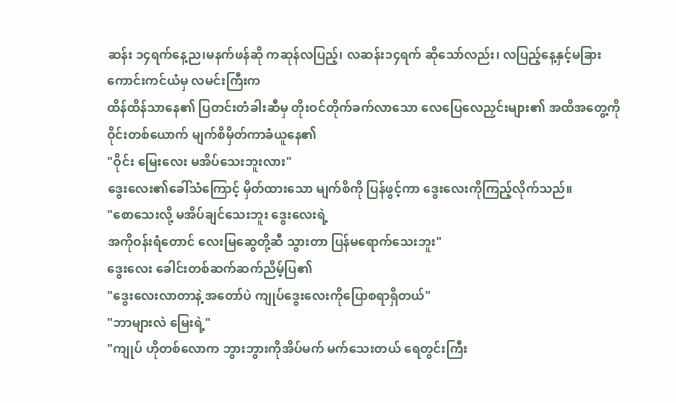ဆန်း ၁၄ရက်နေ့ည၊မနက်ဖန်ဆို ကဆုန်လပြည့်၊ လဆန်း၁၄ရက် ဆိုသော်လည်း၊ လပြည့်နေ့နှင့်မခြား ကောင်းကင်ယံမှ လမင်းကြီးက
ထိန်ထိန်သာနေ၏ ပြတင်းတံခါးဆီမှ တိုးဝင်တိုက်ခက်လာသော လေပြေလေညှင်းများ၏ အထိအတွေ့ကို ဝိုင်းတစ်ယောက် မျက်စိမှိတ်ကာခံယူနေ၏
"ဝိုင်း မြေးလေး မအိပ်သေးဘူးလား"
ဒွေးလေး၏ခေါ်သံကြောင့် မှိတ်ထားသော မျက်စိကို ပြန်ဖွင့်ကာ ဒွေးလေးကိုကြည့်လိုက်သည်။
"စောသေးလို့ မအိပ်ချင်သေးဘူး ဒွေးလေးရဲ့
အကိုဝန်းရံတောင် လေးမြဆွေတို့ဆီ သွားတာ ပြန်မရောက်သေးဘူး"
ဒွေးလေး ခေါင်းတစ်ဆက်ဆက်ညိမ့်ပြ၏
"ဒွေးလေးလာတာနဲ့ အတော်ပဲ ကျုပ်ဒွေးလေးကိုပြောစရာရှိတယ်"
"ဘာများလဲ မြေးရဲ့"
"ကျုပ် ဟိုတစ်လောက ဘွားဘွားကိုအိပ်မက် မက်သေးတယ် ရေတွင်းကြီး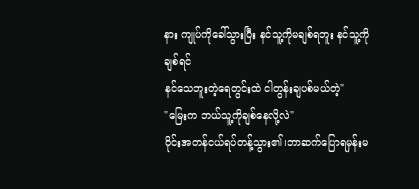နား ကျုပ်ကိုခေါ်သွားပြီး နင်သူ့ကိုမချစ်ရဘူး နင်သူ့ကိုချစ်ရင်
နင်သေဘူးတဲ့ရေတွင်းထဲ ငါတွန်းချပစ်မယ်တဲ့"
"မြေးက ဘယ်သူ့ကိုချစ်နေလို့လဲ"
ဝိုင်းအတန်ငယ်ရပ်တန့်သွား၏၊ဘာဆက်ပြောရမှန်းမ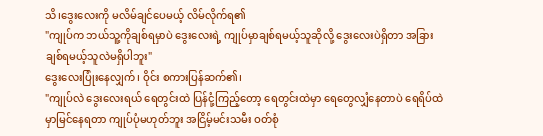သိ၊ဒွေးလေးကို မလိမ်ချင်ပေမယ့် လိမ်လိုက်ရ၏
"ကျုပ်က ဘယ်သူ့ကိုချစ်ရမှာပဲ ဒွေးလေးရဲ့ ကျုပ်မှာချစ်ရမယ့်သူဆိုလို့ ဒွေးလေးပဲရှိတာ အခြားချစ်ရမယ့်သူလဲမရှိပါဘူး"
ဒွေးလေးပြုံးနေလျှက်၊ ဝိုင်း စကားပြန်ဆက်၏၊
"ကျုပ်လဲ ဒွေးလေးရယ် ရေတွင်းထဲ ပြန်ငုံ့ကြည့်တော့ ရေတွင်းထဲမှာ ရေတွေလျှံနေတာပဲ ရေရိပ်ထဲမှာမြင်နေရတာ ကျုပ်ပုံမဟုတ်ဘူး အငြိမ့်မင်းသမီး ဝတ်စုံ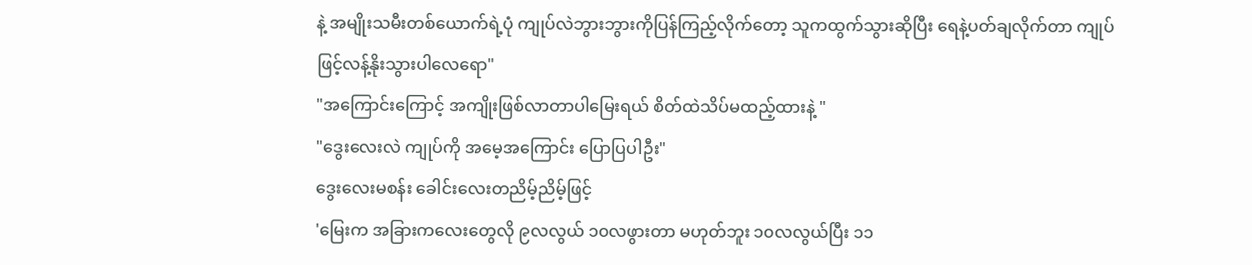နဲ့ အမျိုးသမီးတစ်ယောက်ရဲ့ပုံ ကျုပ်လဲဘွားဘွားကိုပြန်ကြည့်လိုက်တော့ သူကထွက်သွားဆိုပြီး ရေနဲ့ပတ်ချလိုက်တာ ကျုပ်ဖြင့်လန့်နိုးသွားပါလေရော"
"အကြောင်းကြောင့် အကျိုးဖြစ်လာတာပါမြေးရယ် စိတ်ထဲသိပ်မထည့်ထားနဲ့ "
"ဒွေးလေးလဲ ကျုပ်ကို အမေ့အကြောင်း ပြောပြပါဦး"
ဒွေးလေးမစန်း ခေါင်းလေးတညိမ့်ညိမ့်ဖြင့်
'မြေးက အခြားကလေးတွေလို ၉လလွယ် ၁၀လဖွားတာ မဟုတ်ဘူး ၁၀လလွယ်ပြီး ၁၁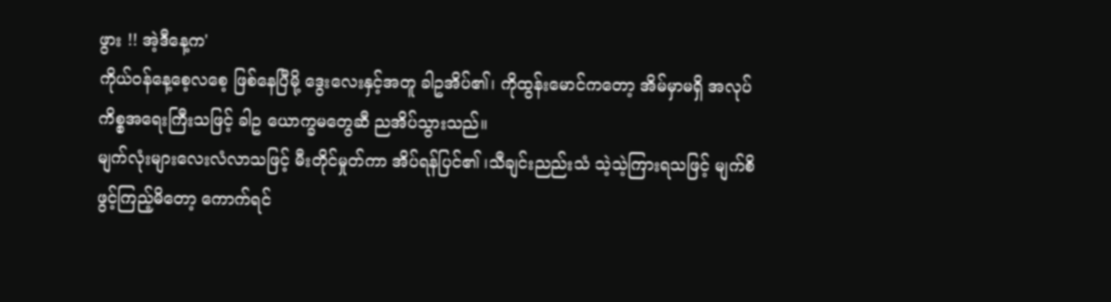ဖွား !! အဲ့ဒီနေ့က'
ကိုယ်ဝန်နေ့စေ့လစေ့ ဖြစ်နေပြီမို့ ဒွေးလေးနှင့်အတူ ခါဥအိပ်၏၊ ကိုထွန်းမောင်ကတော့ အိမ်မှာမရှိ အလုပ်ကိစ္စအရေးကြီးသဖြင့် ခါဥ ယောက္ခမတွေဆီ ညအိပ်သွားသည်။
မျက်လုံးများလေးလံလာသဖြင့် မီးတိုင်မှုတ်ကာ အိပ်ရန်ပြင်၏ ၊သီချင်းညည်းသံ သဲ့သဲ့ကြားရသဖြင့် မျက်စိဖွင့်ကြည့်မိတော့ ကောက်ရင်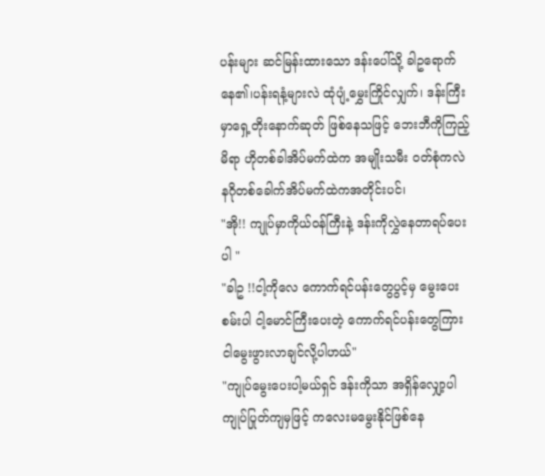ပန်းများ ဆင်မြန်းထားသော ဒန်းပေါ်သို့ ခါဥရောက်နေ၏၊ပန်းရနံ့များလဲ ထုံပျံ့မွှေးကြိုင်လျှက်၊ ဒန်းကြီးမှာရှေ့တိုးနောက်ဆုတ် ဖြစ်နေသဖြင့် ဘေးဘီကိုကြည့်မိရာ ဟိုတစ်ခါအိပ်မက်ထဲက အမျိုးသမီး ဝတ်စုံကလဲ နဂိုတစ်ခေါက်အိပ်မက်ထဲကအတိုင်းပင်၊
"အို!! ကျုပ်မှာကိုယ်ဝန်ကြီးနဲ့ ဒန်းကိုလွှဲနေတာရပ်ပေးပါ "
"ခါဥ !!ငါ့ကိုလေ ကောက်ရင်ပန်းတွေပွင့်မှ မွေးပေးစမ်းပါ ငါ့မောင်ကြီးပေးတဲ့ ကောက်ရင်ပန်းတွေကြား ငါမွေးဖွားလာချင်လို့ပါဟယ်"
"ကျုပ်မွေးပေးပါ့မယ်ရှင် ဒန်းကိုသာ အရှိန်လျှော့ပါ ကျုပ်ပြုတ်ကျမှဖြင့် ကလေးမမွေးနိုင်ဖြစ်နေ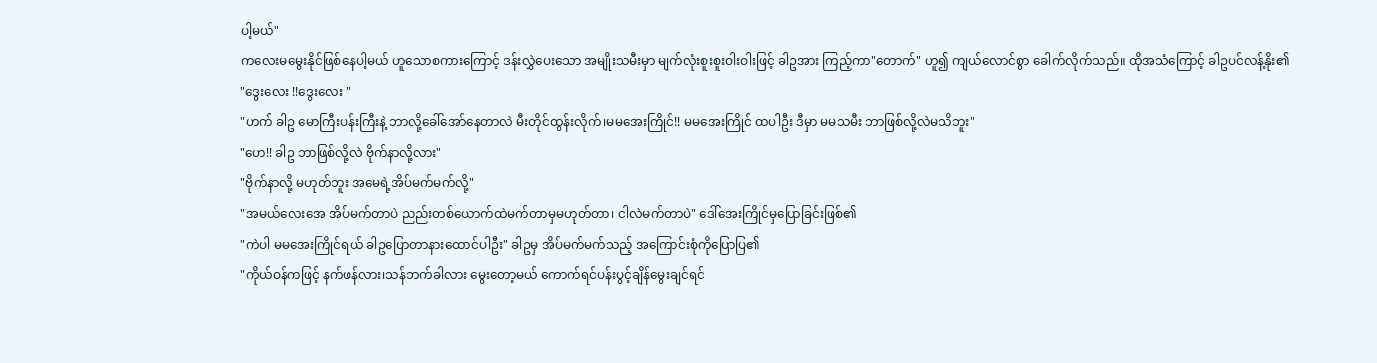ပါ့မယ်"
ကလေးမမွေးနိုင်ဖြစ်နေပါ့မယ် ဟူသောစကားကြောင့် ဒန်းလွှဲပေးသော အမျိုးသမီးမှာ မျက်လုံးစူးစူးဝါးဝါးဖြင့် ခါဥအား ကြည့်ကာ"တောက်" ဟူ၍ ကျယ်လောင်စွာ ခေါက်လိုက်သည်။ ထိုအသံကြောင့် ခါဥပင်လန့်နိုး၏
"ဒွေးလေး !!ဒွေးလေး "
"ဟက် ခါဥ မောကြီးပန်းကြီးနဲ့ ဘာလို့ခေါ်အော်နေတာလဲ မီးတိုင်ထွန်းလိုက်၊မမအေးကြိုင်!! မမအေးကြိုင် ထပါဦး ဒီမှာ မမသမီး ဘာဖြစ်လို့လဲမသိဘူး"
"ဟေ!! ခါဥ ဘာဖြစ်လို့လဲ ဗိုက်နာလို့လား"
"ဗိုက်နာလို့ မဟုတ်ဘူး အမေရဲ့အိပ်မက်မက်လို့"
"အမယ်လေးအေ အိပ်မက်တာပဲ ညည်းတစ်ယောက်ထဲမက်တာမှမဟုတ်တာ၊ ငါလဲမက်တာပဲ" ဒေါ်အေးကြိုင်မှပြောခြင်းဖြစ်၏
"ကဲပါ မမအေးကြိုင်ရယ် ခါဥပြောတာနားထောင်ပါဦး" ခါဥမှ အိပ်မက်မက်သည့် အကြောင်းစုံကိုပြောပြ၏
"ကိုယ်ဝန်ကဖြင့် နက်ဖန်လား၊သန်ဘက်ခါလား မွေးတော့မယ် ကောက်ရင်ပန်းပွင့်ချိန်မွေးချင်ရင်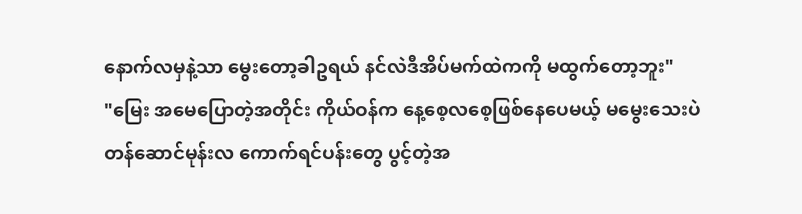နောက်လမှနဲ့သာ မွေးတော့ခါဥရယ် နင်လဲဒီအိပ်မက်ထဲကကို မထွက်တော့ဘူး"
"မြေး အမေပြောတဲ့အတိုင်း ကိုယ်ဝန်က နေ့စေ့လစေ့ဖြစ်နေပေမယ့် မမွေးသေးပဲ တန်ဆောင်မုန်းလ ကောက်ရင်ပန်းတွေ ပွင့်တဲ့အ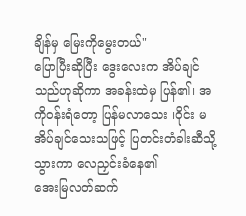ချိန်မှ မြေးကိုမွေးတယ်"
ပြောပြီးဆိုပြီး ဒွေးလေးက အိပ်ချင်သည်ဟုဆိုကာ အခန်းထဲမှ ပြန်၏၊ အကိုဝန်းရံတော့ ပြန်မလာသေး ၊ဝိုင်း မအိပ်ချင်သေးသဖြင့် ပြတင်းတံခါးဆီသို့ သွားကာ လေညှင်းခံနေ၏
အေးမြလတ်ဆက်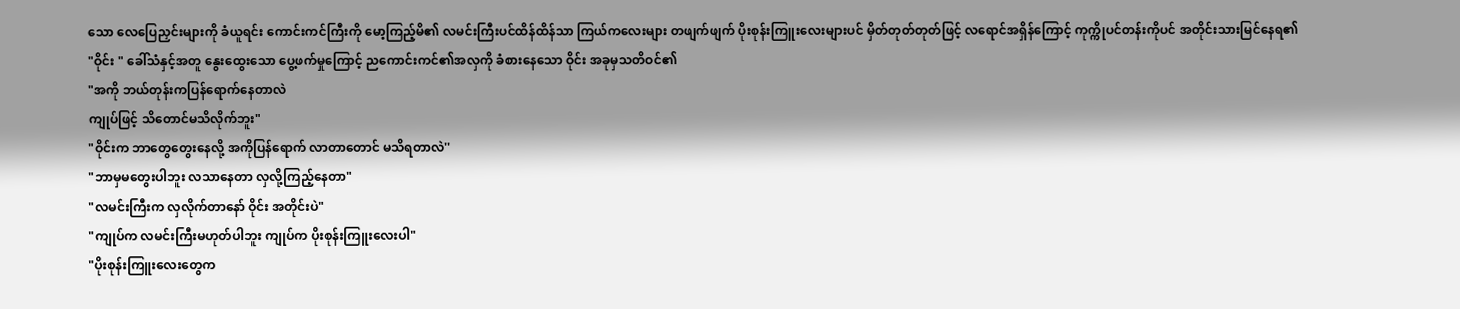သော လေပြေညှင်းများကို ခံယူရင်း ကောင်းကင်ကြီးကို မော့ကြည့်မိ၏ လမင်းကြီးပင်ထိန်ထိန်သာ ကြယ်ကလေးများ တဖျက်ဖျက် ပိုးစုန်းကြူးလေးများပင် မှိတ်တုတ်တုတ်ဖြင့် လရောင်အရှိန်ကြောင့် ကုက္ကိုပင်တန်းကိုပင် အတိုင်းသားမြင်နေရ၏
"ဝိုင်း " ခေါ်သံနှင့်အတူ နွေးထွေးသော ပွေ့ဖက်မှုကြောင့် ညကောင်းကင်၏အလှကို ခံစားနေသော ဝိုင်း အခုမှသတိဝင်၏
"အကို ဘယ်တုန်းကပြန်ရောက်နေတာလဲ
ကျုပ်ဖြင့် သိတောင်မသိလိုက်ဘူး"
"ဝိုင်းက ဘာတွေတွေးနေလို့ အကိုပြန်ရောက် လာတာတောင် မသိရတာလဲ''
"ဘာမှမတွေးပါဘူး လသာနေတာ လှလို့ကြည့်နေတာ"
"လမင်းကြီးက လှလိုက်တာနော် ဝိုင်း အတိုင်းပဲ"
"ကျုပ်က လမင်းကြီးမဟုတ်ပါဘူး ကျုပ်က ပိုးစုန်းကြူးလေးပါ"
"ပိုးစုန်းကြူးလေးတွေက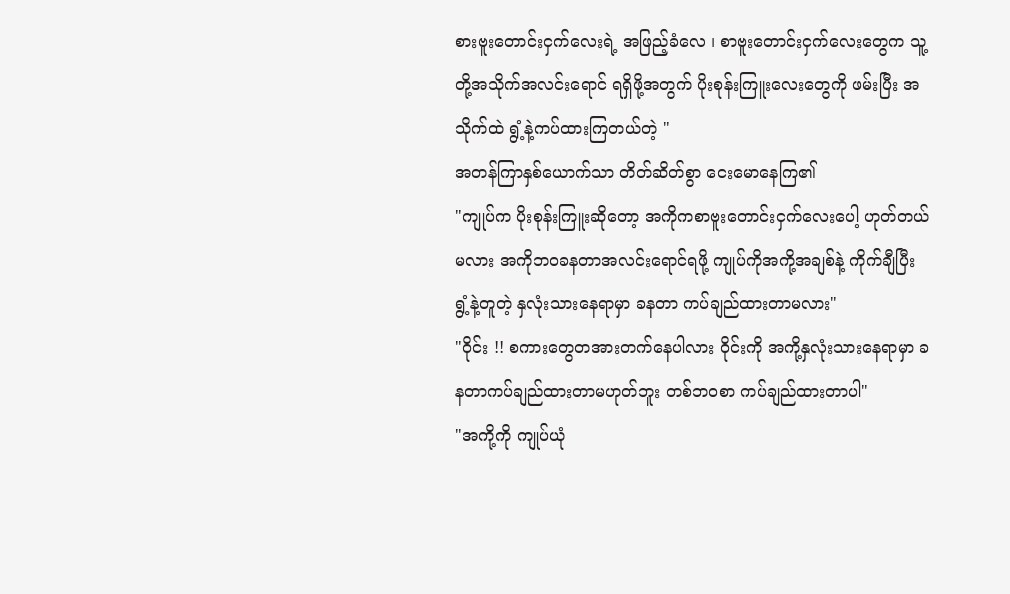စားဗူးတောင်းငှက်လေးရဲ့ အဖြည့်ခံလေ ၊ စာဗူးတောင်းငှက်လေးတွေက သူ့တို့အသိုက်အလင်းရောင် ရရှိဖို့အတွက် ပိုးစုန်းကြူးလေးတွေကို ဖမ်းပြီး အသိုက်ထဲ ရွံ့နဲ့ကပ်ထားကြတယ်တဲ့ "
အတန်ကြာနှစ်ယောက်သာ တိတ်ဆိတ်စွာ ငေးမောနေကြ၏
"ကျုပ်က ပိုးစုန်းကြူးဆိုတော့ အကိုကစာဗူးတောင်းငှက်လေးပေါ့ ဟုတ်တယ်မလား အကိုဘဝခနတာအလင်းရောင်ရဖို့ ကျုပ်ကိုအကို့အချစ်နဲ့ ကိုက်ချီပြီး ရွံ့နဲ့တူတဲ့ နှလုံးသားနေရာမှာ ခနတာ ကပ်ချည်ထားတာမလား"
"ဝိုင်း !! စကားတွေတအားတက်နေပါလား ဝိုင်းကို အကို့နှလုံးသားနေရာမှာ ခနတာကပ်ချည်ထားတာမဟုတ်ဘူး တစ်ဘဝစာ ကပ်ချည်ထားတာပါ"
"အကို့ကို ကျုပ်ယုံ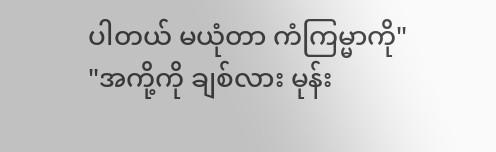ပါတယ် မယုံတာ ကံကြမ္မာကို"
"အကို့ကို ချစ်လား မုန်း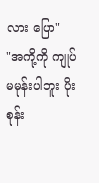လား ပြော"
"အကို့ကို ကျုပ်မမုန်းပါဘူး ပိုးစုန်း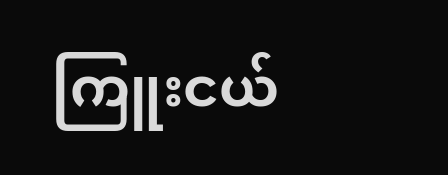ကြူးငယ်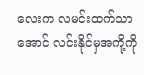လေးက လမင်းထက်သာအောင် လင်းနိုင်မှအကို့ကို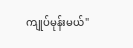ကျုပ်မုန်းမယ်"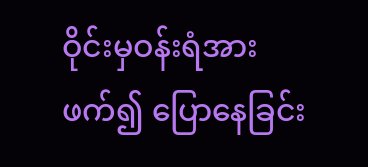ဝိုင်းမှဝန်းရံအားဖက်၍ ပြောနေခြင်း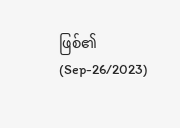ဖြစ်၏
(Sep-26/2023)